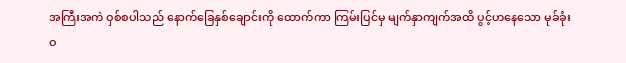အကြီးအကဲ ဝှစ်စပါသည် နောက်ခြေနှစ်ချောင်းကို ထောက်ကာ ကြမ်းပြင်မှ မျက်နှာကျက်အထိ ပွင့်ဟနေသော မုခ်ခုံးဝ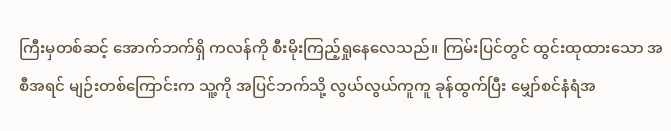ကြီးမှတစ်ဆင့် အောက်ဘက်ရှိ ကလန်ကို စီးမိုးကြည့်ရှုနေလေသည်။ ကြမ်းပြင်တွင် ထွင်းထုထားသော အစီအရင် မျဉ်းတစ်ကြောင်းက သူ့ကို အပြင်ဘက်သို့ လွယ်လွယ်ကူကူ ခုန်ထွက်ပြီး မျှော်စင်နံရံအ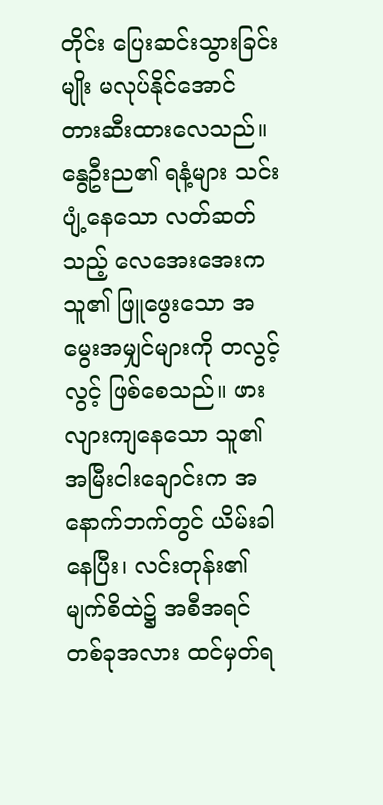တိုင်း ပြေးဆင်းသွားခြင်းမျိုး မလုပ်နိုင်အောင် တားဆီးထားလေသည်။
နွေဦးည၏ ရနံ့များ သင်းပျံ့နေသော လတ်ဆတ်သည့် လေအေးအေးက သူ၏ ဖြူဖွေးသော အမွေးအမျှင်များကို တလွင့်လွင့် ဖြစ်စေသည်။ ဖားလျားကျနေသော သူ၏ အမြီးငါးချောင်းက အနောက်ဘက်တွင် ယိမ်းခါနေပြီး၊ လင်းတုန်း၏ မျက်စိထဲ၌ အစီအရင်တစ်ခုအလား ထင်မှတ်ရ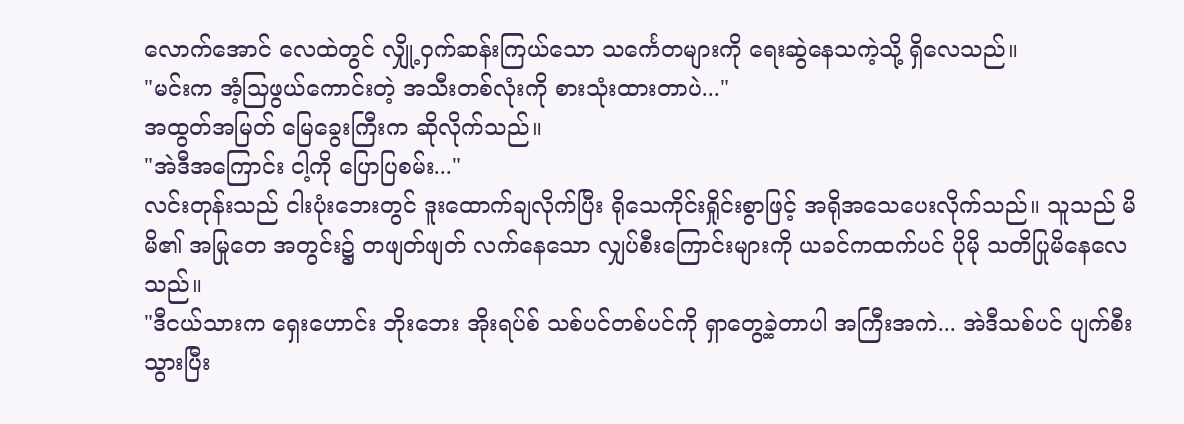လောက်အောင် လေထဲတွင် လျှို့ဝှက်ဆန်းကြယ်သော သင်္ကေတများကို ရေးဆွဲနေသကဲ့သို့ ရှိလေသည်။
"မင်းက အံ့သြဖွယ်ကောင်းတဲ့ အသီးတစ်လုံးကို စားသုံးထားတာပဲ..."
အထွတ်အမြတ် မြေခွေးကြီးက ဆိုလိုက်သည်။
"အဲဒီအကြောင်း ငါ့ကို ပြောပြစမ်း..."
လင်းတုန်းသည် ငါးပုံးဘေးတွင် ဒူးထောက်ချလိုက်ပြီး ရိုသေကိုင်းရှိုင်းစွာဖြင့် အရိုအသေပေးလိုက်သည်။ သူသည် မိမိ၏ အမြုတေ အတွင်း၌ တဖျတ်ဖျတ် လက်နေသော လျှပ်စီးကြောင်းများကို ယခင်ကထက်ပင် ပိုမို သတိပြုမိနေလေသည်။
"ဒီငယ်သားက ရှေးဟောင်း ဘိုးဘေး အိုးရပ်စ် သစ်ပင်တစ်ပင်ကို ရှာတွေ့ခဲ့တာပါ အကြီးအကဲ... အဲဒီသစ်ပင် ပျက်စီးသွားပြီး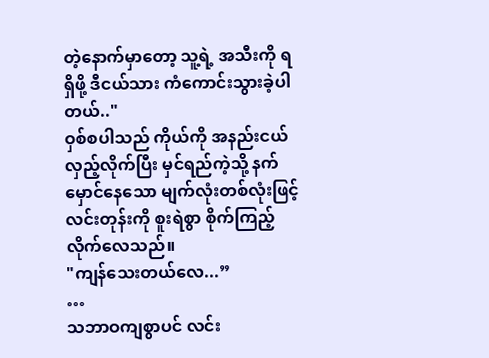တဲ့နောက်မှာတော့ သူ့ရဲ့ အသီးကို ရရှိဖို့ ဒီငယ်သား ကံကောင်းသွားခဲ့ပါတယ်.."
ဝှစ်စပါသည် ကိုယ်ကို အနည်းငယ် လှည့်လိုက်ပြီး မှင်ရည်ကဲ့သို့ နက်မှောင်နေသော မျက်လုံးတစ်လုံးဖြင့် လင်းတုန်းကို စူးရဲစွာ စိုက်ကြည့်လိုက်လေသည်။
"ကျန်သေးတယ်လေ...”
…
သဘာဝကျစွာပင် လင်း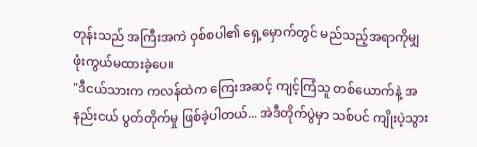တုန်းသည် အကြီးအကဲ ဝှစ်စပါ၏ ရှေ့မှောက်တွင် မည်သည့်အရာကိုမျှ ဖုံးကွယ်မထားခဲ့ပေ။
"ဒီငယ်သားက ကလန်ထဲက ကြေးအဆင့် ကျင့်ကြံသူ တစ်ယောက်နဲ့ အနည်းငယ် ပွတ်တိုက်မှု ဖြစ်ခဲ့ပါတယ်... အဲဒီတိုက်ပွဲမှာ သစ်ပင် ကျိုးပဲ့သွား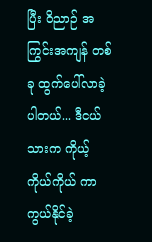ပြီး ဝိညာဉ် အကြွင်းအကျန် တစ်ခု ထွက်ပေါ်လာခဲ့ပါတယ်... ဒီငယ်သားက ကိုယ့်ကိုယ်ကိုယ် ကာကွယ်နိုင်ခဲ့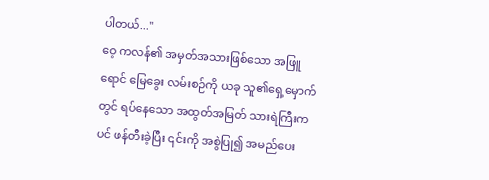ပါတယ်..."
ဝေ့ ကလန်၏ အမှတ်အသားဖြစ်သော အဖြူရောင် မြေခွေး လမ်းစဉ်ကို ယခု သူ၏ရှေ့မှောက်တွင် ရပ်နေသော အထွတ်အမြတ် သားရဲကြီးကပင် ဖန်တီးခဲ့ပြီး ၎င်းကို အစွဲပြု၍ အမည်ပေး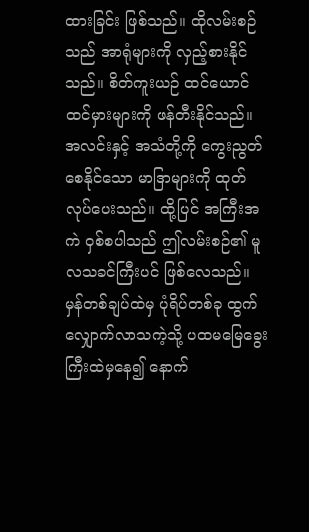ထားခြင်း ဖြစ်သည်။ ထိုလမ်းစဉ်သည် အာရုံများကို လှည့်စားနိုင်သည်။ စိတ်ကူးယဉ် ထင်ယောင်ထင်မှားများကို ဖန်တီးနိုင်သည်။ အလင်းနှင့် အသံတို့ကို ကွေးညွတ်စေနိုင်သော မာဒြာများကို ထုတ်လုပ်ပေးသည်။ ထို့ပြင် အကြီးအကဲ ဝှစ်စပါသည် ဤလမ်းစဉ်၏ မူလသခင်ကြီးပင် ဖြစ်လေသည်။
မှန်တစ်ချပ်ထဲမှ ပုံရိပ်တစ်ခု ထွက်လျှောက်လာသကဲ့သို့ ပထမမြေခွေးကြီးထဲမှနေ၍ နောက်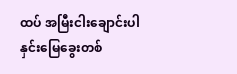ထပ် အမြီးငါးချောင်းပါ နှင်းမြေခွေးတစ်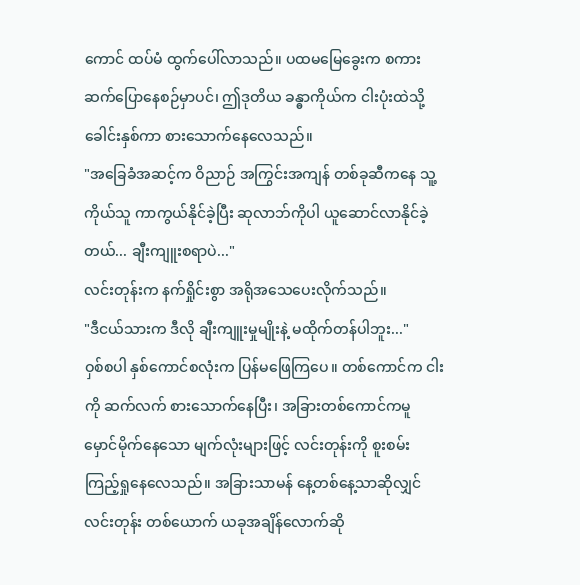ကောင် ထပ်မံ ထွက်ပေါ်လာသည်။ ပထမမြေခွေးက စကားဆက်ပြောနေစဉ်မှာပင်၊ ဤဒုတိယ ခန္ဓာကိုယ်က ငါးပုံးထဲသို့ ခေါင်းနှစ်ကာ စားသောက်နေလေသည်။
"အခြေခံအဆင့်က ဝိညာဉ် အကြွင်းအကျန် တစ်ခုဆီကနေ သူ့ကိုယ်သူ ကာကွယ်နိုင်ခဲ့ပြီး ဆုလာဘ်ကိုပါ ယူဆောင်လာနိုင်ခဲ့တယ်... ချီးကျူးစရာပဲ..."
လင်းတုန်းက နက်ရှိုင်းစွာ အရိုအသေပေးလိုက်သည်။
"ဒီငယ်သားက ဒီလို ချီးကျူးမှုမျိုးနဲ့ မထိုက်တန်ပါဘူး..."
ဝှစ်စပါ နှစ်ကောင်စလုံးက ပြန်မဖြေကြပေ။ တစ်ကောင်က ငါးကို ဆက်လက် စားသောက်နေပြီး၊ အခြားတစ်ကောင်ကမူ မှောင်မိုက်နေသော မျက်လုံးများဖြင့် လင်းတုန်းကို စူးစမ်းကြည့်ရှုနေလေသည်။ အခြားသာမန် နေ့တစ်နေ့သာဆိုလျှင် လင်းတုန်း တစ်ယောက် ယခုအချိန်လောက်ဆို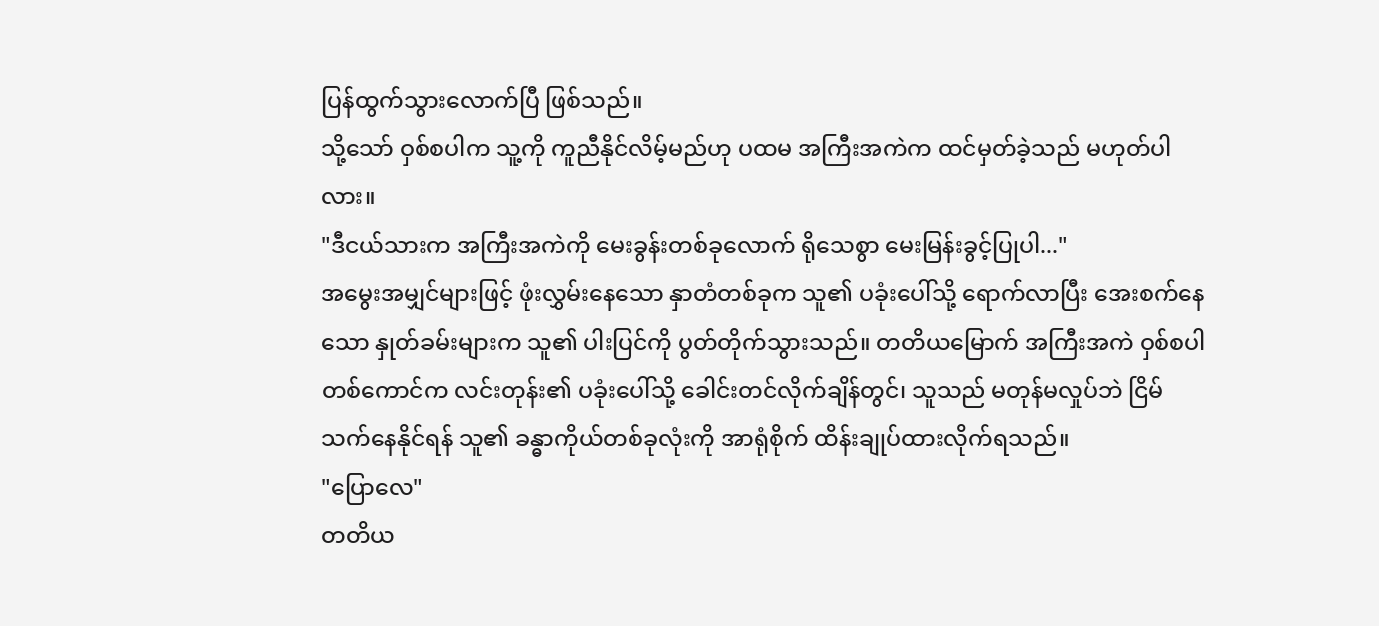ပြန်ထွက်သွားလောက်ပြီ ဖြစ်သည်။
သို့သော် ဝှစ်စပါက သူ့ကို ကူညီနိုင်လိမ့်မည်ဟု ပထမ အကြီးအကဲက ထင်မှတ်ခဲ့သည် မဟုတ်ပါလား။
"ဒီငယ်သားက အကြီးအကဲကို မေးခွန်းတစ်ခုလောက် ရိုသေစွာ မေးမြန်းခွင့်ပြုပါ..."
အမွေးအမျှင်များဖြင့် ဖုံးလွှမ်းနေသော နှာတံတစ်ခုက သူ၏ ပခုံးပေါ်သို့ ရောက်လာပြီး အေးစက်နေသော နှုတ်ခမ်းများက သူ၏ ပါးပြင်ကို ပွတ်တိုက်သွားသည်။ တတိယမြောက် အကြီးအကဲ ဝှစ်စပါ တစ်ကောင်က လင်းတုန်း၏ ပခုံးပေါ်သို့ ခေါင်းတင်လိုက်ချိန်တွင်၊ သူသည် မတုန်မလှုပ်ဘဲ ငြိမ်သက်နေနိုင်ရန် သူ၏ ခန္ဓာကိုယ်တစ်ခုလုံးကို အာရုံစိုက် ထိန်းချုပ်ထားလိုက်ရသည်။
"ပြောလေ"
တတိယ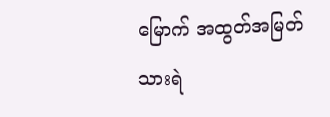မြောက် အထွတ်အမြတ် သားရဲ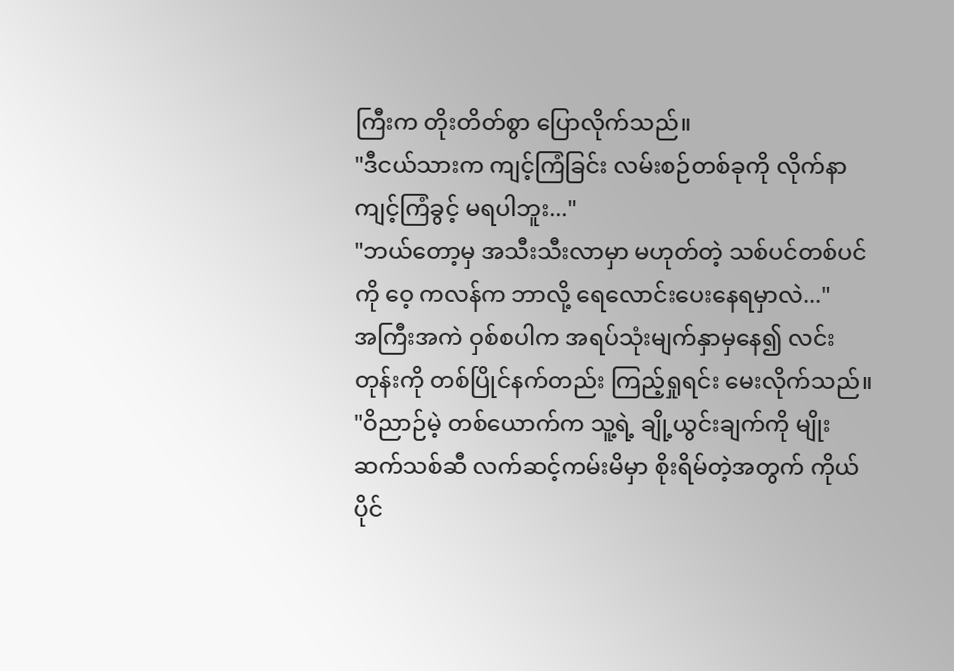ကြီးက တိုးတိတ်စွာ ပြောလိုက်သည်။
"ဒီငယ်သားက ကျင့်ကြံခြင်း လမ်းစဉ်တစ်ခုကို လိုက်နာကျင့်ကြံခွင့် မရပါဘူး..."
"ဘယ်တော့မှ အသီးသီးလာမှာ မဟုတ်တဲ့ သစ်ပင်တစ်ပင်ကို ဝေ့ ကလန်က ဘာလို့ ရေလောင်းပေးနေရမှာလဲ..."
အကြီးအကဲ ဝှစ်စပါက အရပ်သုံးမျက်နှာမှနေ၍ လင်းတုန်းကို တစ်ပြိုင်နက်တည်း ကြည့်ရှုရင်း မေးလိုက်သည်။
"ဝိညာဉ်မဲ့ တစ်ယောက်က သူ့ရဲ့ ချို့ယွင်းချက်ကို မျိုးဆက်သစ်ဆီ လက်ဆင့်ကမ်းမိမှာ စိုးရိမ်တဲ့အတွက် ကိုယ်ပိုင်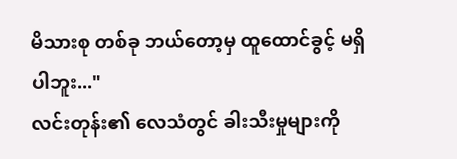မိသားစု တစ်ခု ဘယ်တော့မှ ထူထောင်ခွင့် မရှိပါဘူး..."
လင်းတုန်း၏ လေသံတွင် ခါးသီးမှုများကို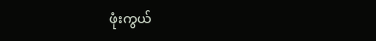ဖုံးကွယ်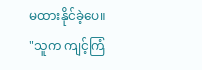မထားနိုင်ခဲ့ပေ။
"သူက ကျင့်ကြံ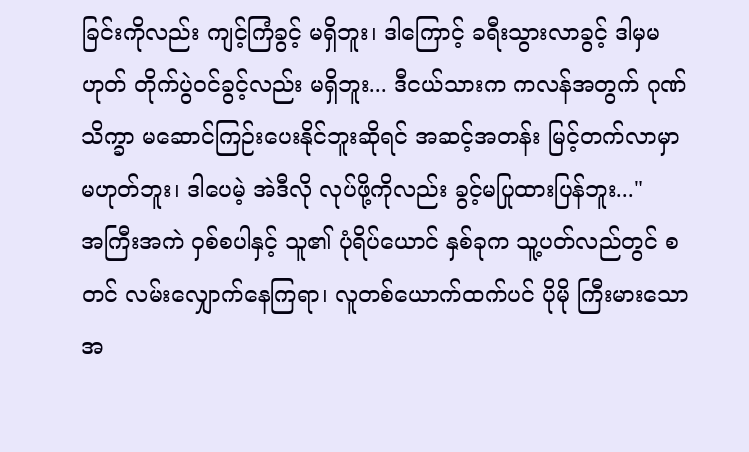ခြင်းကိုလည်း ကျင့်ကြံခွင့် မရှိဘူး၊ ဒါကြောင့် ခရီးသွားလာခွင့် ဒါမှမဟုတ် တိုက်ပွဲဝင်ခွင့်လည်း မရှိဘူး... ဒီငယ်သားက ကလန်အတွက် ဂုဏ်သိက္ခာ မဆောင်ကြဉ်းပေးနိုင်ဘူးဆိုရင် အဆင့်အတန်း မြင့်တက်လာမှာ မဟုတ်ဘူး၊ ဒါပေမဲ့ အဲဒီလို လုပ်ဖို့ကိုလည်း ခွင့်မပြုထားပြန်ဘူး..."
အကြီးအကဲ ဝှစ်စပါနှင့် သူ၏ ပုံရိပ်ယောင် နှစ်ခုက သူ့ပတ်လည်တွင် စတင် လမ်းလျှောက်နေကြရာ၊ လူတစ်ယောက်ထက်ပင် ပိုမို ကြီးမားသော အ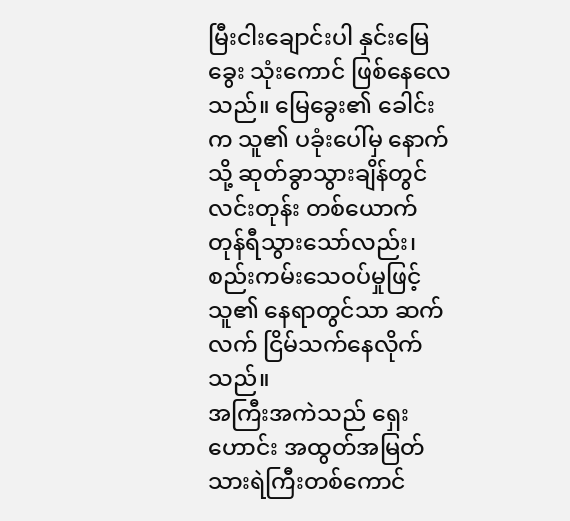မြီးငါးချောင်းပါ နှင်းမြေခွေး သုံးကောင် ဖြစ်နေလေသည်။ မြေခွေး၏ ခေါင်းက သူ၏ ပခုံးပေါ်မှ နောက်သို့ ဆုတ်ခွာသွားချိန်တွင် လင်းတုန်း တစ်ယောက် တုန်ရီသွားသော်လည်း၊ စည်းကမ်းသေဝပ်မှုဖြင့် သူ၏ နေရာတွင်သာ ဆက်လက် ငြိမ်သက်နေလိုက်သည်။
အကြီးအကဲသည် ရှေးဟောင်း အထွတ်အမြတ် သားရဲကြီးတစ်ကောင်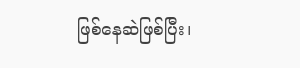ဖြစ်နေဆဲဖြစ်ပြီး၊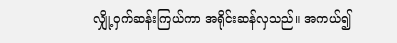လျှို့ဝှက်ဆန်းကြယ်ကာ အရိုင်းဆန်လှသည်။ အကယ်၍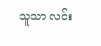သူသာ လင်း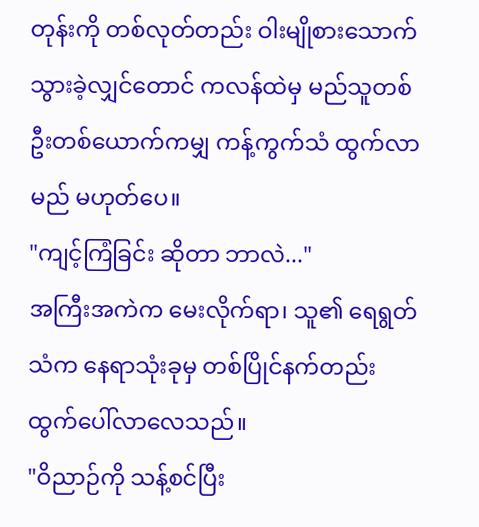တုန်းကို တစ်လုတ်တည်း ဝါးမျိုစားသောက်သွားခဲ့လျှင်တောင် ကလန်ထဲမှ မည်သူတစ်ဦးတစ်ယောက်ကမျှ ကန့်ကွက်သံ ထွက်လာမည် မဟုတ်ပေ။
"ကျင့်ကြံခြင်း ဆိုတာ ဘာလဲ..."
အကြီးအကဲက မေးလိုက်ရာ၊ သူ၏ ရေရွတ်သံက နေရာသုံးခုမှ တစ်ပြိုင်နက်တည်း ထွက်ပေါ်လာလေသည်။
"ဝိညာဉ်ကို သန့်စင်ပြီး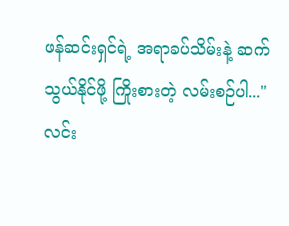ဖန်ဆင်းရှင်ရဲ့ အရာခပ်သိမ်းနဲ့ ဆက်သွယ်နိုင်ဖို့ ကြိုးစားတဲ့ လမ်းစဉ်ပါ..."
လင်း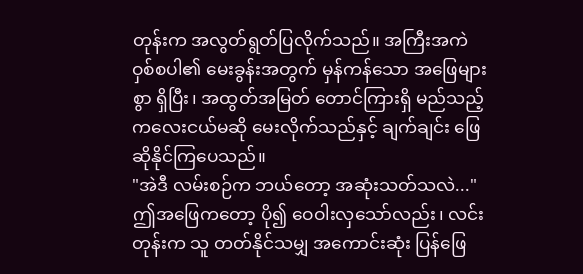တုန်းက အလွတ်ရွတ်ပြလိုက်သည်။ အကြီးအကဲ ဝှစ်စပါ၏ မေးခွန်းအတွက် မှန်ကန်သော အဖြေများစွာ ရှိပြီး၊ အထွတ်အမြတ် တောင်ကြားရှိ မည်သည့် ကလေးငယ်မဆို မေးလိုက်သည်နှင့် ချက်ချင်း ဖြေဆိုနိုင်ကြပေသည်။
"အဲဒီ လမ်းစဉ်က ဘယ်တော့ အဆုံးသတ်သလဲ..."
ဤအဖြေကတော့ ပို၍ ဝေဝါးလှသော်လည်း၊ လင်းတုန်းက သူ တတ်နိုင်သမျှ အကောင်းဆုံး ပြန်ဖြေ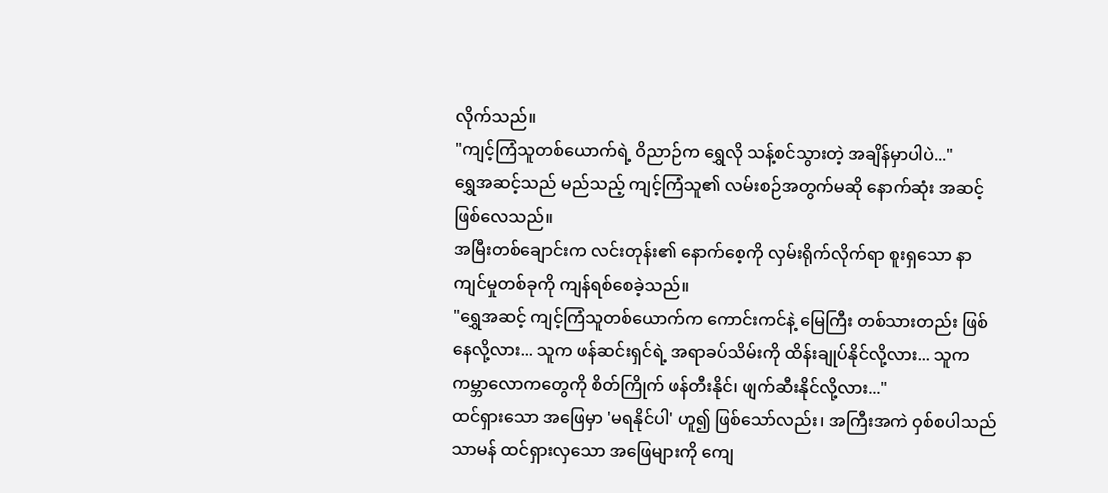လိုက်သည်။
"ကျင့်ကြံသူတစ်ယောက်ရဲ့ ဝိညာဉ်က ရွှေလို သန့်စင်သွားတဲ့ အချိန်မှာပါပဲ..."
ရွှေအဆင့်သည် မည်သည့် ကျင့်ကြံသူ၏ လမ်းစဉ်အတွက်မဆို နောက်ဆုံး အဆင့်ဖြစ်လေသည်။
အမြီးတစ်ချောင်းက လင်းတုန်း၏ နောက်စေ့ကို လှမ်းရိုက်လိုက်ရာ စူးရှသော နာကျင်မှုတစ်ခုကို ကျန်ရစ်စေခဲ့သည်။
"ရွှေအဆင့် ကျင့်ကြံသူတစ်ယောက်က ကောင်းကင်နဲ့ မြေကြီး တစ်သားတည်း ဖြစ်နေလို့လား... သူက ဖန်ဆင်းရှင်ရဲ့ အရာခပ်သိမ်းကို ထိန်းချုပ်နိုင်လို့လား... သူက ကမ္ဘာလောကတွေကို စိတ်ကြိုက် ဖန်တီးနိုင်၊ ဖျက်ဆီးနိုင်လို့လား..."
ထင်ရှားသော အဖြေမှာ 'မရနိုင်ပါ' ဟူ၍ ဖြစ်သော်လည်း၊ အကြီးအကဲ ဝှစ်စပါသည် သာမန် ထင်ရှားလှသော အဖြေများကို ကျေ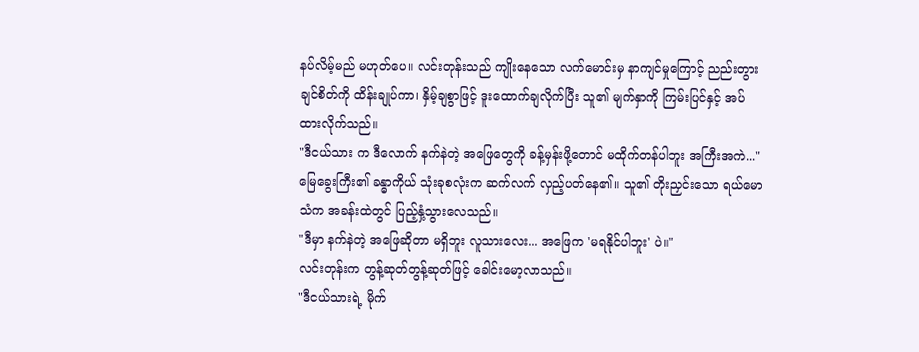နပ်လိမ့်မည် မဟုတ်ပေ။ လင်းတုန်းသည် ကျိုးနေသော လက်မောင်းမှ နာကျင်မှုကြောင့် ညည်းတွားချင်စိတ်ကို ထိန်းချုပ်ကာ၊ နှိမ့်ချစွာဖြင့် ဒူးထောက်ချလိုက်ပြီး သူ၏ မျက်နှာကို ကြမ်းပြင်နှင့် အပ်ထားလိုက်သည်။
"ဒီငယ်သား က ဒီလောက် နက်နဲတဲ့ အဖြေတွေကို ခန့်မှန်းဖို့တောင် မထိုက်တန်ပါဘူး အကြီးအကဲ..."
မြေခွေးကြီး၏ ခန္ဓာကိုယ် သုံးခုစလုံးက ဆက်လက် လှည့်ပတ်နေ၏။ သူ၏ တိုးညှင်းသော ရယ်မောသံက အခန်းထဲတွင် ပြည့်နှံ့သွားလေသည်။
"ဒီမှာ နက်နဲတဲ့ အဖြေဆိုတာ မရှိဘူး လူသားလေး... အဖြေက 'မရနိုင်ပါဘူး' ပဲ။"
လင်းတုန်းက တွန့်ဆုတ်တွန့်ဆုတ်ဖြင့် ခေါင်းမော့လာသည်။
"ဒီငယ်သားရဲ့ မိုက်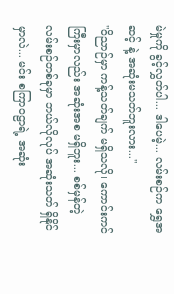မဲမှုကို ခွင့်လွှတ်ပါ... ဒါပေမဲ့... လမ်းစဉ်က ရွှေအဆင့် နဲ့ အဆုံးမသတ်ဘူးလား..."
"ဝိညာဉ်မှာ ကန့်သတ်ချက် မရှိသလို၊ ကောင်းကင်ကြီးမှာလည်း အဆုံးအစ မရှိဘူး... စစ်မှန်တဲ့ လမ်းစဉ်တစ်ခုမှာ ဘယ်လိုလုပ် အဆုံးသတ် ရှိနိုင်မှာလဲ... မင်း စကြာဝဠာရဲ့ အဆုံး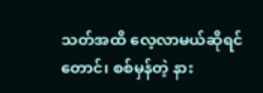သတ်အထိ လေ့လာမယ်ဆိုရင်တောင်၊ စစ်မှန်တဲ့ နား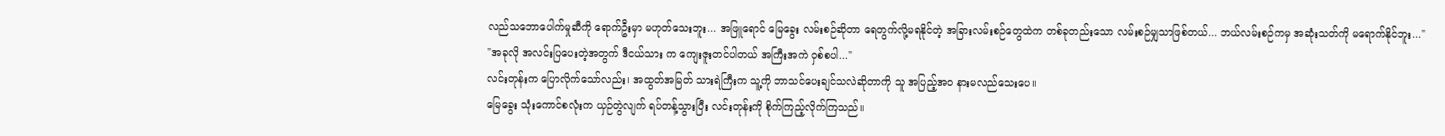လည်သဘောပေါက်မှုဆီကို ရောက်ဦးမှာ မဟုတ်သေးဘူး... အဖြူရောင် မြေခွေး လမ်းစဉ်ဆိုတာ ရေတွက်လို့မရနိုင်တဲ့ အခြားလမ်းစဉ်တွေထဲက တစ်ခုတည်းသော လမ်းစဉ်မျှသာဖြစ်တယ်... ဘယ်လမ်းစဉ်ကမှ အဆုံးသတ်ကို မရောက်နိုင်ဘူး..."
"အခုလို အလင်းပြပေးတဲ့အတွက် ဒီငယ်သား က ကျေးဇူးတင်ပါတယ် အကြီးအကဲ ဝှစ်စပါ..."
လင်းတုန်းက ပြောလိုက်သော်လည်း၊ အထွတ်အမြတ် သားရဲကြီးက သူ့ကို ဘာသင်ပေးချင်သလဲဆိုတာကို သူ အပြည့်အဝ နားမလည်သေးပေ။
မြေခွေး သုံးကောင်စလုံးက ယှဉ်တွဲလျက် ရပ်တန့်သွားပြီး လင်းတုန်းကို စိုက်ကြည့်လိုက်ကြသည်။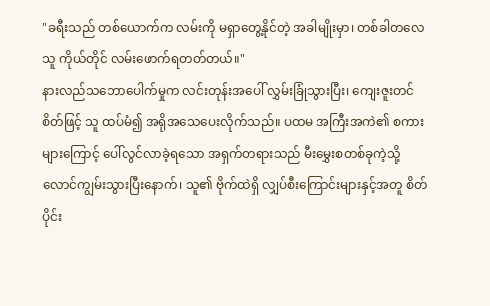"ခရီးသည် တစ်ယောက်က လမ်းကို မရှာတွေ့နိုင်တဲ့ အခါမျိုးမှာ၊ တစ်ခါတလေ သူ ကိုယ်တိုင် လမ်းဖောက်ရတတ်တယ်။"
နားလည်သဘောပေါက်မှုက လင်းတုန်းအပေါ် လွှမ်းခြုံသွားပြီး၊ ကျေးဇူးတင်စိတ်ဖြင့် သူ ထပ်မံ၍ အရိုအသေပေးလိုက်သည်။ ပထမ အကြီးအကဲ၏ စကားများကြောင့် ပေါ်လွင်လာခဲ့ရသော အရှက်တရားသည် မီးမွှေးစတစ်ခုကဲ့သို့ လောင်ကျွမ်းသွားပြီးနောက်၊ သူ၏ ဗိုက်ထဲရှိ လျှပ်စီးကြောင်းများနှင့်အတူ စိတ်ပိုင်း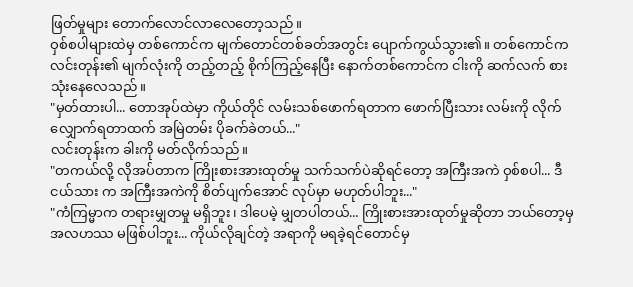ဖြတ်မှုများ တောက်လောင်လာလေတော့သည်။
ဝှစ်စပါများထဲမှ တစ်ကောင်က မျက်တောင်တစ်ခတ်အတွင်း ပျောက်ကွယ်သွား၏။ တစ်ကောင်က လင်းတုန်း၏ မျက်လုံးကို တည့်တည့် စိုက်ကြည့်နေပြီး နောက်တစ်ကောင်က ငါးကို ဆက်လက် စားသုံးနေလေသည်။
"မှတ်ထားပါ... တောအုပ်ထဲမှာ ကိုယ်တိုင် လမ်းသစ်ဖောက်ရတာက ဖောက်ပြီးသား လမ်းကို လိုက်လျှောက်ရတာထက် အမြဲတမ်း ပိုခက်ခဲတယ်..."
လင်းတုန်းက ခါးကို မတ်လိုက်သည်။
"တကယ်လို့ လိုအပ်တာက ကြိုးစားအားထုတ်မှု သက်သက်ပဲဆိုရင်တော့ အကြီးအကဲ ဝှစ်စပါ... ဒီငယ်သား က အကြီးအကဲကို စိတ်ပျက်အောင် လုပ်မှာ မဟုတ်ပါဘူး..."
"ကံကြမ္မာက တရားမျှတမှု မရှိဘူး၊ ဒါပေမဲ့ မျှတပါတယ်... ကြိုးစားအားထုတ်မှုဆိုတာ ဘယ်တော့မှ အလဟဿ မဖြစ်ပါဘူး... ကိုယ်လိုချင်တဲ့ အရာကို မရခဲ့ရင်တောင်မှ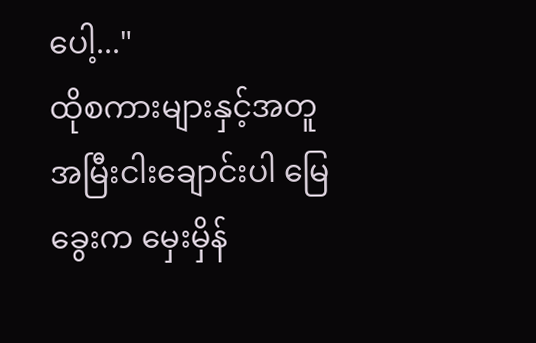ပေါ့..."
ထိုစကားများနှင့်အတူ အမြီးငါးချောင်းပါ မြေခွေးက မှေးမှိန်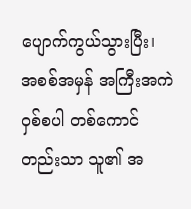ပျောက်ကွယ်သွားပြီး၊ အစစ်အမှန် အကြီးအကဲ ဝှစ်စပါ တစ်ကောင်တည်းသာ သူ၏ အ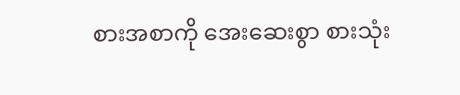စားအစာကို အေးဆေးစွာ စားသုံး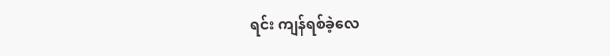ရင်း ကျန်ရစ်ခဲ့လေ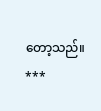တော့သည်။
***